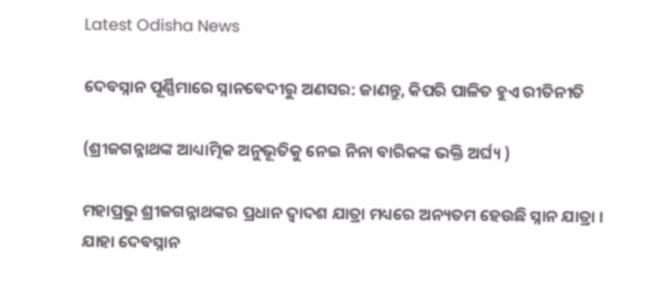Latest Odisha News

ଦେବସ୍ନାନ ପୂର୍ଣ୍ଣିମାରେ ସ୍ନାନବେଦୀରୁ ଅଣସର: ଜାଣନ୍ତୁ, କିପରି ପାଳିତ ହୁଏ ରୀତିନୀତି

(ଶ୍ରୀଜଗନ୍ନାଥଙ୍କ ଆଧ୍ୟାତ୍ମିକ ଅନୁଭୂତିକୁ ନେଇ ନିନା ବାରିକଙ୍କ ଭକ୍ତି ଅର୍ଘ୍ୟ )

ମହାପ୍ରଭୁ ଶ୍ରୀଜଗନ୍ନାଥଙ୍କର ପ୍ରଧାନ ଦ୍ୱାଦଶ ଯାତ୍ରା ମଧ୍ୟରେ ଅନ୍ୟତମ ହେଉଛି ସ୍ନାନ ଯାତ୍ରା । ଯାହା ଦେବସ୍ନାନ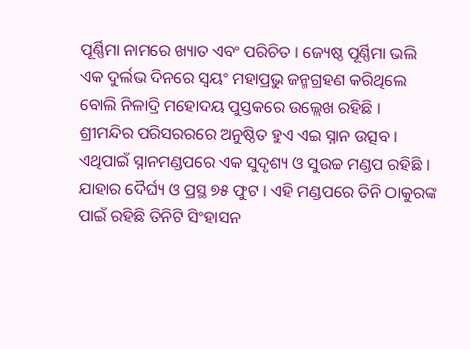ପୂର୍ଣ୍ଣିମା ନାମରେ ଖ୍ୟାତ ଏବଂ ପରିଚିତ । ଜ୍ୟେଷ୍ଠ ପୂର୍ଣ୍ଣିମା ଭଲି ଏକ ଦୁର୍ଲଭ ଦିନରେ ସ୍ୱୟଂ ମହାପ୍ରଭୁ ଜନ୍ମଗ୍ରହଣ କରିଥିଲେ ବୋଲି ନିଳାଦ୍ରି ମହୋଦୟ ପୁସ୍ତକରେ ଉଲ୍ଲେଖ ରହିଛି ।
ଶ୍ରୀମନ୍ଦିର ପରିସରରରେ ଅନୁଷ୍ଠିତ ହୁଏ ଏଇ ସ୍ନାନ ଉତ୍ସବ । ଏଥିପାଇଁ ସ୍ନାନମଣ୍ଡପରେ ଏକ ସୁଦୃଶ୍ୟ ଓ ସୁଉଚ୍ଚ ମଣ୍ଡପ ରହିଛି । ଯାହାର ଦୈର୍ଘ୍ୟ ଓ ପ୍ରସ୍ଥ ୭୫ ଫୁଟ । ଏହି ମଣ୍ଡପରେ ତିନି ଠାକୁରଙ୍କ ପାଇଁ ରହିଛି ତିନିଟି ସିଂହାସନ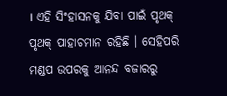। ଏହି ସିଂହାସନକୁ ଯିବା ପାଇଁ ପୃଥକ୍ ପୃଥକ୍ ପାହାଚମାନ ରହିଛି । ସେହିପରି ମଣ୍ଡପ ଉପରକୁ ଆନନ୍ଦ ବଜାରରୁ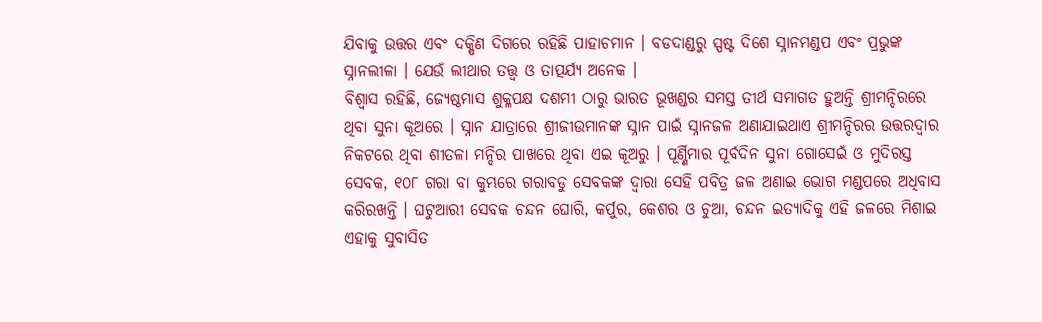ଯିବାକୁ ଉତ୍ତର ଏବଂ ଦକ୍ଷିଣ ଦିଗରେ ରହିଛି ପାହାଚମାନ । ବଡଦାଣ୍ଡରୁ ସ୍ପଷ୍ଟ ଦିଶେ ସ୍ନାନମଣ୍ଡପ ଏବଂ ପ୍ରଭୁଙ୍କ ସ୍ନାନଲୀଳା । ଯେଉଁ ଲୀଥାର ତତ୍ତ୍ୱ ଓ ତାତ୍ପର୍ଯ୍ୟ ଅନେକ ।
ବିଶ୍ୱାସ ରହିଛି, ଜ୍ୟେଷ୍ଠମାସ ଶୁକ୍ଳପକ୍ଷ ଦଶମୀ ଠାରୁ ଭାରତ ଭୂଖଣ୍ଡର ସମସ୍ତ ତୀର୍ଥ ସମାଗତ ହୁଅନ୍ତି ଶ୍ରୀମନ୍ଦିରରେ ଥିବା ସୁନା କୂଅରେ । ସ୍ନାନ ଯାତ୍ରାରେ ଶ୍ରୀଜୀଉମାନଙ୍କ ସ୍ନାନ ପାଇଁ ସ୍ନାନଜଳ ଅଣାଯାଇଥାଏ ଶ୍ରୀମନ୍ଦିରର ଉତ୍ତରଦ୍ୱାର ନିକଟରେ ଥିବା ଶୀତଳା ମନ୍ଦିର ପାଖରେ ଥିବା ଏଇ କୂଅରୁ । ପୂର୍ଣ୍ଣିମାର ପୂର୍ବଦିନ ସୁନା ଗୋସେଇଁ ଓ ମୁଦିରସ୍ତ ସେବକ, ୧୦୮ ଗରା ବା କୁମ୍ଭରେ ଗରାବଡୁ ସେବକଙ୍କ ଦ୍ୱାରା ସେହି ପବିତ୍ର ଜଳ ଅଣାଇ ଭୋଗ ମଣ୍ଡପରେ ଅଧିବାସ କରିରଖନ୍ତି । ଘଟୁଆରୀ ସେବକ ଚନ୍ଦନ ଘୋରି, କର୍ପୁର, କେଶର ଓ ଚୁଆ, ଚନ୍ଦନ ଇତ୍ୟାଦିକୁ ଏହି ଜଳରେ ମିଶାଇ ଏହାକୁ ସୁବାସିତ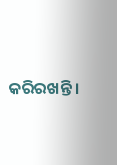କରିରଖନ୍ତି ।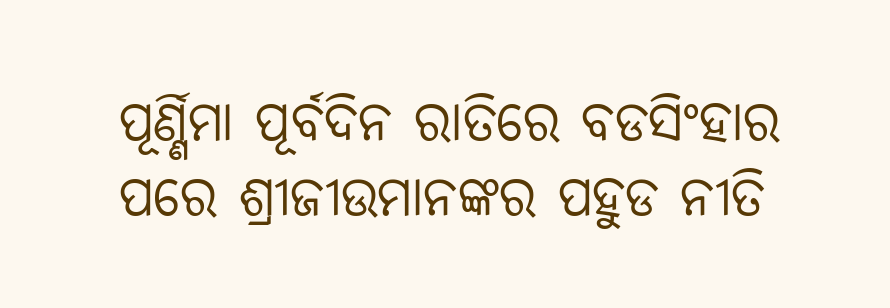ପୂର୍ଣ୍ଣିମା ପୂର୍ବଦିନ ରାତିରେ ବଡସିଂହାର ପରେ ଶ୍ରୀଜୀଉମାନଙ୍କର ପହୁଡ ନୀତି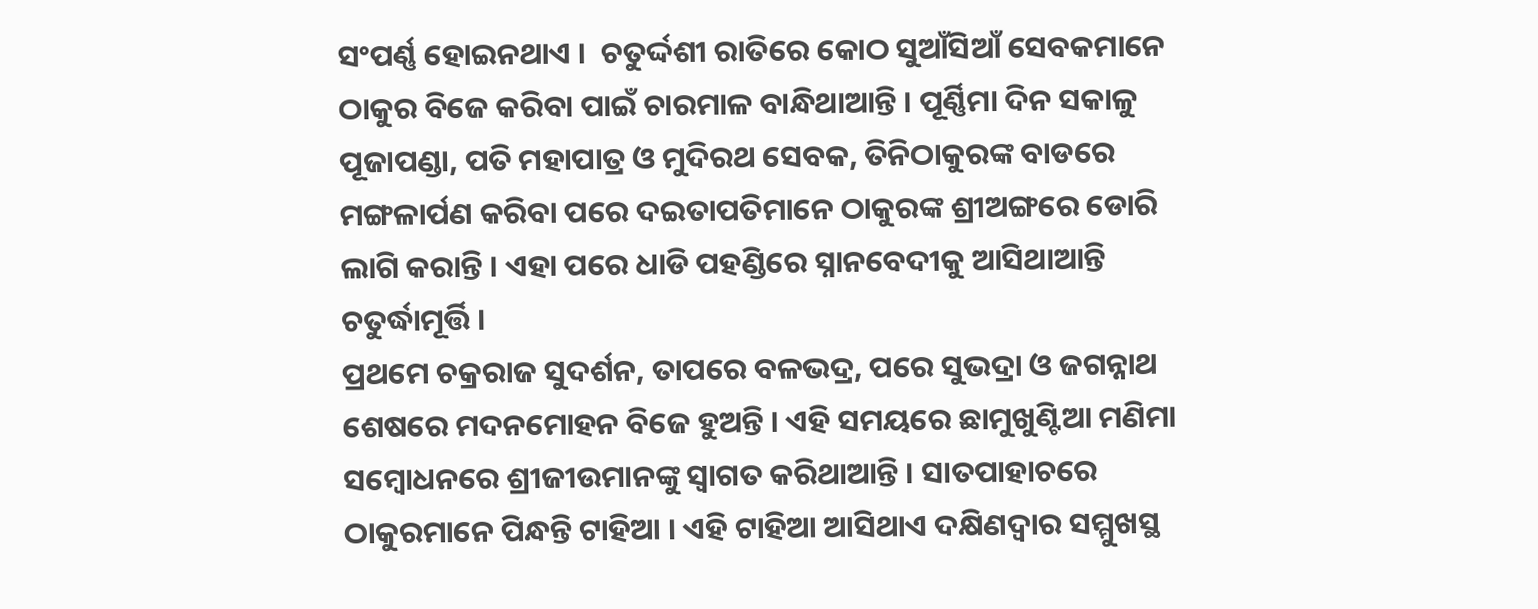ସଂପର୍ଣ୍ଣ ହୋଇନଥାଏ ।  ଚତୁର୍ଦ୍ଦଶୀ ରାତିରେ କୋଠ ସୁଆଁସିଆଁ ସେବକମାନେ ଠାକୁର ବିଜେ କରିବା ପାଇଁ ଚାରମାଳ ବାନ୍ଧିଥାଆନ୍ତି । ପୂର୍ଣ୍ଣିମା ଦିନ ସକାଳୁ ପୂଜାପଣ୍ଡା, ପତି ମହାପାତ୍ର ଓ ମୁଦିରଥ ସେବକ, ତିନିଠାକୁରଙ୍କ ବାଡରେ ମଙ୍ଗଳାର୍ପଣ କରିବା ପରେ ଦଇତାପତିମାନେ ଠାକୁରଙ୍କ ଶ୍ରୀଅଙ୍ଗରେ ଡୋରି ଲାଗି କରାନ୍ତି । ଏହା ପରେ ଧାଡି ପହଣ୍ଡିରେ ସ୍ନାନବେଦୀକୁ ଆସିଥାଆନ୍ତି ଚତୁର୍ଦ୍ଧାମୂର୍ତ୍ତି ।
ପ୍ରଥମେ ଚକ୍ରରାଜ ସୁଦର୍ଶନ, ତାପରେ ବଳଭଦ୍ର, ପରେ ସୁଭଦ୍ରା ଓ ଜଗନ୍ନାଥ ଶେଷରେ ମଦନମୋହନ ବିଜେ ହୁଅନ୍ତି । ଏହି ସମୟରେ ଛାମୁଖୁଣ୍ଟିଆ ମଣିମା ସମ୍ବୋଧନରେ ଶ୍ରୀଜୀଉମାନଙ୍କୁ ସ୍ୱାଗତ କରିଥାଆନ୍ତି । ସାତପାହାଚରେ ଠାକୁରମାନେ ପିନ୍ଧନ୍ତି ଟାହିଆ । ଏହି ଟାହିଆ ଆସିଥାଏ ଦକ୍ଷିଣଦ୍ୱାର ସମ୍ମୁଖସ୍ଥ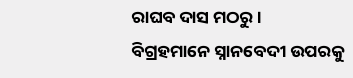ରାଘବ ଦାସ ମଠରୁ ।
ବିଗ୍ରହମାନେ ସ୍ନାନବେଦୀ ଉପରକୁ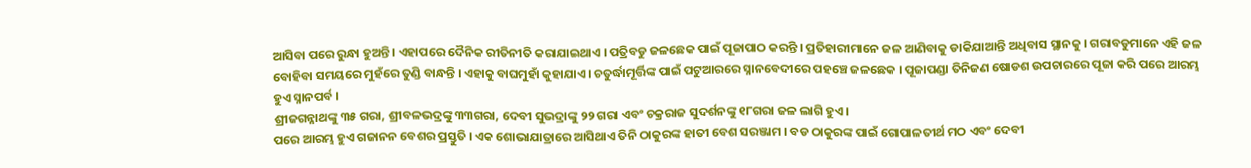ଆସିବା ପରେ ରୁନ୍ଧା ହୁଅନ୍ତି । ଏହାପରେ ଦୈନିକ ରୀତିନୀତି କରାଯାଇଥାଏ । ପତ୍ରିବଡୁ ଜଳଛେକ ପାଇଁ ପୂଜାପାଠ କରନ୍ତି । ପ୍ରତିହାରୀମାନେ ଜଳ ଆଣିବାକୁ ଡାକିଯାଆନ୍ତି ଅଧିବାସ ସ୍ଥାନକୁ । ଗରାବଡୁମାନେ ଏହି ଜଳ ବୋହିବା ସମୟରେ ମୁହଁରେ ତୁଣ୍ଡି ବାନ୍ଧନ୍ତି । ଏହାକୁ ବାଘମୁହାଁ କୁହାଯାଏ । ଚତୁର୍ଦ୍ଧାମୂର୍ତ୍ତିଙ୍କ ପାଇଁ ପଟୁଆରରେ ସ୍ନାନବେଦୀରେ ପହଞ୍ଚେ ଜଳଛେକ । ପୂଜାପଣ୍ଡା ତିନିଜଣ ଷୋଡଶ ଉପଚାରରେ ପୂଜା କରି ପରେ ଆରମ୍ଭ ହୁଏ ସ୍ନାନପର୍ବ ।
ଶ୍ରୀଜଗନ୍ନାଥଙ୍କୁ ୩୫ ଗରା, ଶ୍ରୀବଳଭଦ୍ରଙ୍କୁ ୩୩ଗରା, ଦେବୀ ସୁଭଦ୍ରାଙ୍କୁ ୨୨ ଗରା ଏବଂ ଚକ୍ରରାଜ ସୁଦର୍ଶନଙ୍କୁ ୧୮ଗରା ଜଳ ଲାଗି ହୁଏ ।
ପରେ ଆରମ୍ଭ ହୁଏ ଗଜାନନ ବେଶର ପ୍ରସ୍ତୁତି । ଏକ ଶୋଭାଯାତ୍ରାରେ ଆସିଥାଏ ତିନି ଠାକୁରଙ୍କ ହାତୀ ବେଶ ସରଞ୍ଜାମ । ବଡ ଠାକୁରଙ୍କ ପାଇଁ ଗୋପାଳତୀର୍ଥ ମଠ ଏବଂ ଦେବୀ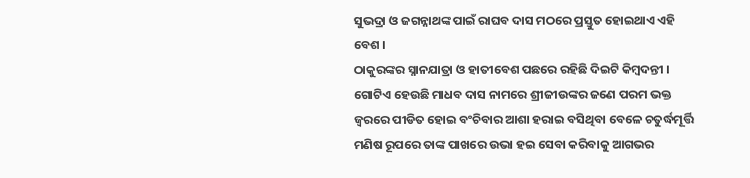ସୁଭଦ୍ରା ଓ ଜଗନ୍ନାଥଙ୍କ ପାଇଁ ରାଘବ ଦାସ ମଠରେ ପ୍ରସ୍ତୁତ ହୋଇଥାଏ ଏହି ବେଶ ।
ଠାକୁରଙ୍କର ସ୍ନାନଯାତ୍ରା ଓ ହାତୀବେଶ ପଛରେ ରହିଛି ଦିଇଟି କିମ୍ବଦନ୍ତୀ । ଗୋଟିଏ ହେଉଛି ମାଧବ ଦାସ ନାମରେ ଶ୍ରୀଜୀଉଙ୍କର ଜଣେ ପରମ ଭକ୍ତ ଜ୍ୱରରେ ପୀଡିତ ହୋଇ ବଂଚିବାର ଆଶା ହରାଇ ବସିଥିବା ବେଳେ ଚତୁର୍ଦ୍ଧମୂର୍ତ୍ତି ମଣିଷ ରୂପରେ ତାଙ୍କ ପାଖରେ ଉଭା ହଇ ସେବା କରିବାକୁ ଆଗଭର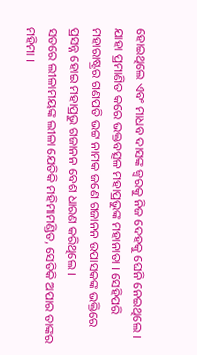ହୋଇଥିଲେ ଏବଂ ମାଧବ ଦାସଙ୍କ ଜ୍ୱରକୁ ନିଜ ଦେହକୁ ଘେନି ନେଇଥିଲେ । ଯାହା ପ୍ରମାଣିତ କରେ ଭକ୍ତବତ୍ସଳ ମହାପ୍ରଭୁଙ୍କ ମହାନାତା । ସେହିପରି ମହାରାଷ୍ଟ୍ରର ଗଣପତି ଭଟ୍ଟ ନାମକ ଜଣେ ଗଜାନନ ଉପାସକଙ୍କ ଭକ୍ତିରେ ପ୍ରସନ୍ନ ହୋଇ ମହାପ୍ରଭୁ ଗଜାନନ ବେଶ ଧାରଣ କରିଥିଲେ ।
ସତରେ ଲୀଳାମୟଙ୍କ ଲୀଳା ଯେତିକି ମହିମାମଣ୍ଡିତ, ସେତିକି ଅପାର ତାଙ୍କର ମହିମା ।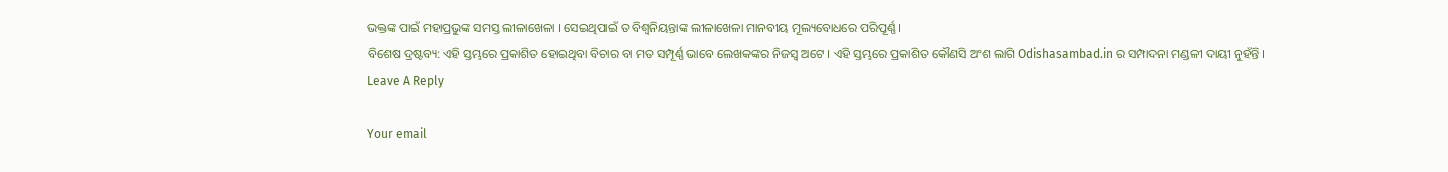ଭକ୍ତଙ୍କ ପାଇଁ ମହାପ୍ରଭୁଙ୍କ ସମସ୍ତ ଲୀଳାଖେଳା । ସେଇଥିପାଇଁ ତ ବିଶ୍ୱନିୟନ୍ତାଙ୍କ ଲୀଳାଖେଳା ମାନବୀୟ ମୂଲ୍ୟବୋଧରେ ପରିପୂର୍ଣ୍ଣ ।
ବିଶେଷ ଦ୍ରଷ୍ଟବ୍ୟ: ଏହି ସ୍ତମ୍ଭରେ ପ୍ରକାଶିତ ହୋଇଥିବା ବିଚାର ବା ମତ ସମ୍ପୂର୍ଣ୍ଣ ଭାବେ ଲେଖକଙ୍କର ନିଜସ୍ୱ ଅଟେ । ଏହି ସ୍ତମ୍ଭରେ ପ୍ରକାଶିତ କୌଣସି ଅଂଶ ଲାଗି Odishasambad.in ର ସମ୍ପାଦନା ମଣ୍ଡଳୀ ଦାୟୀ ନୁହଁନ୍ତି ।
Leave A Reply

Your email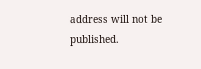address will not be published.